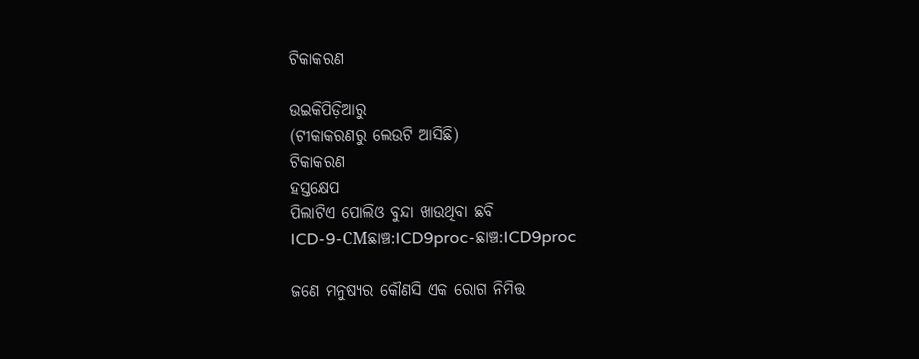ଟିକାକରଣ

ଉଇକିପିଡ଼ିଆ‌ରୁ
(ଟୀକାକରଣରୁ ଲେଉଟି ଆସିଛି)
ଟିକାକରଣ
ହସ୍ତକ୍ଷେପ
ପିଲାଟିଏ ପୋଲିଓ ବୁନ୍ଦା ଖାଉଥିବା ଛବି
ICD-9-CMଛାଞ୍ଚ:ICD9proc-ଛାଞ୍ଚ:ICD9proc

ଜଣେ ମନୁଷ୍ୟର କୌଣସି ଏକ ରୋଗ ନିମିତ୍ତ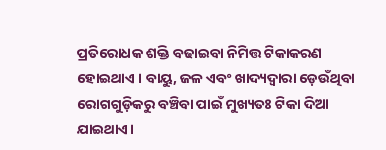ପ୍ରତିରୋଧକ ଶକ୍ତି ବଢାଇବା ନିମିତ୍ତ ଟିକାକରଣ ହୋଇଥାଏ । ବାୟୁ, ଜଳ ଏବଂ ଖାଦ୍ୟଦ୍ୱାରା ଡ଼େଉଁଥିବା ରୋଗଗୁଡ଼ିକରୁ ବଞ୍ଚିବା ପାଇଁ ମୁଖ୍ୟତଃ ଟିକା ଦିଆ ଯାଇଥାଏ।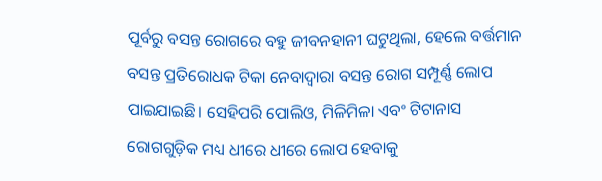ପୂର୍ବରୁ ବସନ୍ତ ରୋଗରେ ବହୁ ଜୀବନହାନୀ ଘଟୁଥିଲା, ହେଲେ ବର୍ତ୍ତମାନ ବସନ୍ତ ପ୍ରତିରୋଧକ ଟିକା ନେବାଦ୍ୱାରା ବସନ୍ତ ରୋଗ ସମ୍ପୂର୍ଣ୍ଣ ଲୋପ ପାଇଯାଇଛି। ସେହିପରି ପୋଲିଓ, ମିଳିମିଳା ଏବଂ ଟିଟାନାସ ରୋଗଗୁଡ଼ିକ ମଧ୍ୟ ଧୀରେ ଧୀରେ ଲୋପ ହେବାକୁ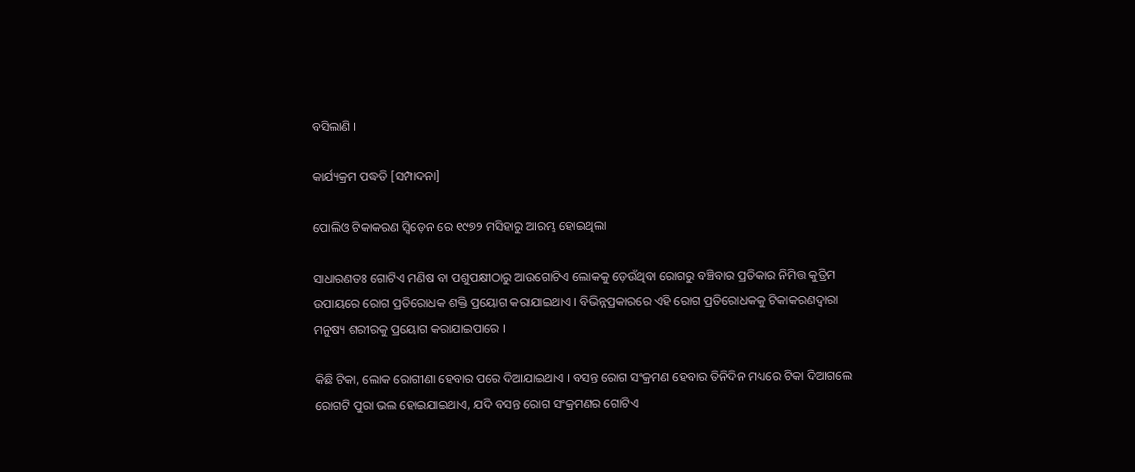ବସିଲାଣି ।

କାର୍ଯ୍ୟକ୍ରମ ପଦ୍ଧତି [ସମ୍ପାଦନା]

ପୋଲିଓ ଟିକାକରଣ ସ୍ୱିଡ଼େନ ରେ ୧୯୭୨ ମସିହାରୁ ଆରମ୍ଭ ହୋଇଥିଲା

ସାଧାରଣତଃ ଗୋଟିଏ ମଣିଷ ବା ପଶୁପକ୍ଷୀଠାରୁ ଆଉଗୋଟିଏ ଲୋକକୁ ଡ଼େଉଁଥିବା ରୋଗରୁ ବଞ୍ଚିବାର ପ୍ରତିକାର ନିମିତ୍ତ କୁତ୍ରିମ ଉପାୟରେ ରୋଗ ପ୍ରତିରୋଧକ ଶକ୍ତି ପ୍ରୟୋଗ କରାଯାଇଥାଏ । ବିଭିନ୍ନପ୍ରକାରରେ ଏହି ରୋଗ ପ୍ରତିରୋଧକକୁ ଟିକାକରଣଦ୍ୱାରା ମନୁଷ୍ୟ ଶରୀରକୁ ପ୍ରୟୋଗ କରାଯାଇପାରେ ।

କିଛି ଟିକା, ଲୋକ ରୋଗୀଣା ହେବାର ପରେ ଦିଆଯାଇଥାଏ । ବସନ୍ତ ରୋଗ ସଂକ୍ରମଣ ହେବାର ତିନିଦିନ ମଧ୍ୟରେ ଟିକା ଦିଆଗଲେ ରୋଗଟି ପୁରା ଭଲ ହୋଇଯାଇଥାଏ, ଯଦି ବସନ୍ତ ରୋଗ ସଂକ୍ରମଣର ଗୋଟିଏ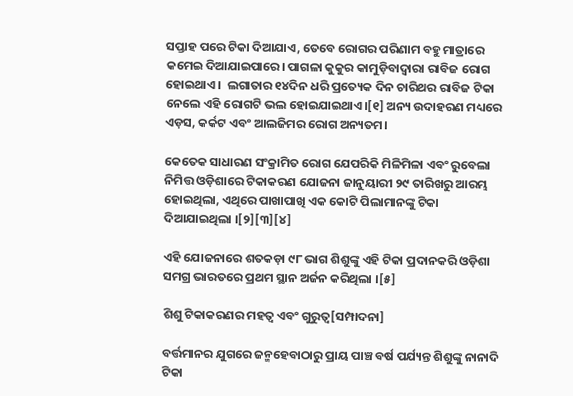ସପ୍ତାହ ପରେ ଟିକା ଦିଆଯାଏ, ତେବେ ରୋଗର ପରିଣାମ ବହୁ ମାତ୍ରାରେ କମେଇ ଦିଆଯାଇପାରେ। ପାଗଳା କୁକୁର କାମୁଡ଼ିବାଦ୍ୱାରା ରାବିଜ ରୋଗ ହୋଇଥାଏ ।  ଲଗାତାର ୧୪ଦିନ ଧରି ପ୍ରତ୍ୟେକ ଦିନ ଚାରିଥର ରାବିଜ ଟିକା ନେଲେ ଏହି ରୋଗଟି ଭଲ ହୋଇଯାଇଥାଏ।[୧] ଅନ୍ୟ ଉଦାହରଣ ମଧ୍ୟରେ ଏଡ଼ସ, କର୍କଟ ଏବଂ ଆଲଜିମର ରୋଗ ଅନ୍ୟତମ।

କେତେକ ସାଧାରଣ ସଂକ୍ରାମିତ ରୋଗ ଯେପରିକି ମିଳିମିଳା ଏବଂ ରୁବେଲା ନିମିତ୍ତ ଓଡ଼ିଶାରେ ଟିକାକରଣ ଯୋଜନା ଜାନୁୟାରୀ ୨୯ ତାରିଖରୁ ଆରମ୍ଭ ହୋଇଥିଲା, ଏଥିରେ ପାଖାପାଖି ଏକ କୋଟି ପିଲାମାନଙ୍କୁ ଟିକା ଦିଆଯାଇଥିଲା ।[୨][୩][୪]

ଏହି ଯୋଜନାରେ ଶତକଡ଼ା ୯୮ ଭାଗ ଶିଶୁଙ୍କୁ ଏହି ଟିକା ପ୍ରଦାନକରି ଓଡ଼ିଶା ସମଗ୍ର ଭାରତରେ ପ୍ରଥମ ସ୍ଥାନ ଅର୍ଜନ କରିଥିଲା ।[୫]

ଶିଶୁ ଟିକାକରଣର ମହତ୍ୱ ଏବଂ ଗୁରୁତ୍ୱ[ସମ୍ପାଦନା]

ବର୍ତ୍ତମାନର ଯୁଗରେ ଜନ୍ମହେବାଠାରୁ ପ୍ରାୟ ପାଞ୍ଚ ବର୍ଷ ପର୍ଯ୍ୟନ୍ତ ଶିଶୁଙ୍କୁ ନାନାଦି ଟିକା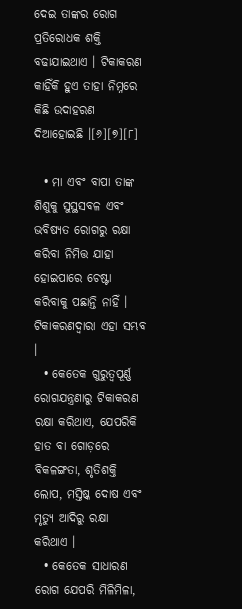ଦେଇ ତାଙ୍କର ରୋଗ ପ୍ରତିରୋଧକ ଶକ୍ତି ବଢାଯାଇଥାଏ । ଟିକାକରଣ କାହିଁକି ହୁଏ ତାହା ନିମ୍ନରେ କିଛି ଉଦାହରଣ ଦିଆହୋଇଛି ।[୬][୭][୮]

  • ମା ଏବଂ ବାପା ତାଙ୍କ ଶିଶୁକୁ ସୁସ୍ଥସବଳ ଏବଂ ଭବିଷ୍ୟତ ରୋଗରୁ ରକ୍ଷା କରିବା ନିମିତ୍ତ ଯାହା ହୋଇପାରେ ଚେଷ୍ଟା କରିବାକୁ ପଛାନ୍ତି ନାହିଁ । ଟିକାକରଣଦ୍ୱାରା ଏହା ସମ୍ଭବ ।
  • କେତେକ ଗୁରୁତ୍ୱପୂର୍ଣ୍ଣ ରୋଗଯନ୍ତ୍ରଣାରୁ ଟିକାକରଣ ରକ୍ଷା କରିଥାଏ, ଯେପରିକି ହାତ ବା ଗୋଡ଼ରେ ବିକଳଙ୍ଗତା, ଶୃତିଶକ୍ତି ଲୋପ, ମସ୍ତିଷ୍କ ଦୋଷ ଏବଂ ମୃତ୍ୟୁ ଆଦିରୁ ରକ୍ଷା କରିଥାଏ ।
  • କେତେକ ସାଧାରଣ ରୋଗ ଯେପରି ମିଳିମିଳା,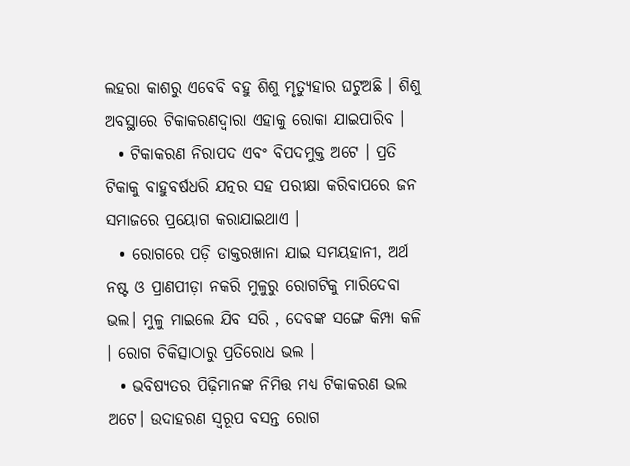ଲହରା କାଶରୁ ଏବେବି ବହୁ ଶିଶୁ ମୃତ୍ୟୁହାର ଘଟୁଅଛି । ଶିଶୁ ଅବସ୍ଥାରେ ଟିକାକରଣଦ୍ୱାରା ଏହାକୁ ରୋକା ଯାଇପାରିବ ।
  • ଟିକାକରଣ ନିରାପଦ ଏବଂ ବିପଦମୁକ୍ତ ଅଟେ । ପ୍ରତି ଟିକାକୁ ବାହୁବର୍ଷଧରି ଯତ୍ନର ସହ ପରୀକ୍ଷା କରିବାପରେ ଜନ ସମାଜରେ ପ୍ରୟୋଗ କରାଯାଇଥାଏ ।
  • ରୋଗରେ ପଡ଼ି ଡାକ୍ତରଖାନା ଯାଇ ସମୟହାନୀ, ଅର୍ଥ ନଷ୍ଟ ଓ ପ୍ରାଣପୀଡ଼ା ନକରି ମୁଳୁରୁ ରୋଗଟିକୁ ମାରିଦେବା ଭଲ। ମୁଳୁ ମାଇଲେ ଯିବ ସରି , ଦେବଙ୍କ ସଙ୍ଗେ କିମ୍ପା କଳି । ରୋଗ ଚିକିତ୍ସାଠାରୁ ପ୍ରତିରୋଧ ଭଲ ।
  • ଭବିଷ୍ୟତର ପିଢ଼ିମାନଙ୍କ ନିମିତ୍ତ ମଧ୍ୟ ଟିକାକରଣ ଭଲ ଅଟେ। ଉଦାହରଣ ସ୍ୱରୂପ ବସନ୍ତ ରୋଗ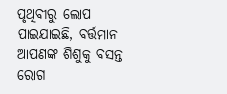ପୃଥିବୀରୁ ଲୋପ ପାଇଯାଇଛି, ବର୍ତ୍ତମାନ ଆପଣଙ୍କ ଶିଶୁକୁ ବସନ୍ତ ରୋଗ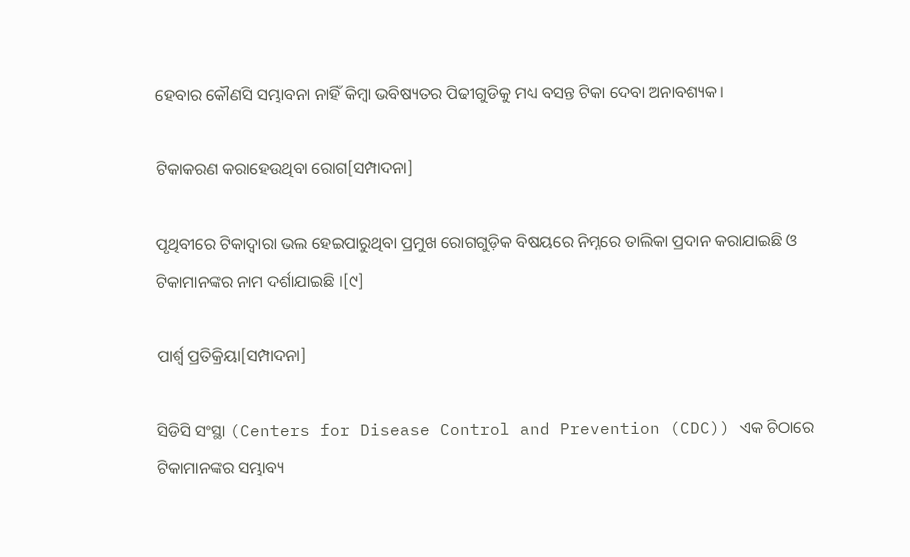ହେବାର କୌଣସି ସମ୍ଭାବନା ନାହିଁ କିମ୍ବା ଭବିଷ୍ୟତର ପିଢୀଗୁଡିକୁ ମଧ୍ୟ ବସନ୍ତ ଟିକା ଦେବା ଅନାବଶ୍ୟକ।

ଟିକାକରଣ କରାହେଉଥିବା ରୋଗ[ସମ୍ପାଦନା]

ପୃଥିବୀରେ ଟିକାଦ୍ୱାରା ଭଲ ହେଇପାରୁଥିବା ପ୍ରମୁଖ ରୋଗଗୁଡ଼ିକ ବିଷୟରେ ନିମ୍ନରେ ତାଲିକା ପ୍ରଦାନ କରାଯାଇଛି ଓ ଟିକାମାନଙ୍କର ନାମ ଦର୍ଶାଯାଇଛି ।[୯]

ପାର୍ଶ୍ୱ ପ୍ରତିକ୍ରିୟା[ସମ୍ପାଦନା]

ସିଡିସି ସଂସ୍ଥା (Centers for Disease Control and Prevention (CDC)) ଏକ ଚିଠାରେ ଟିକାମାନଙ୍କର ସମ୍ଭାବ୍ୟ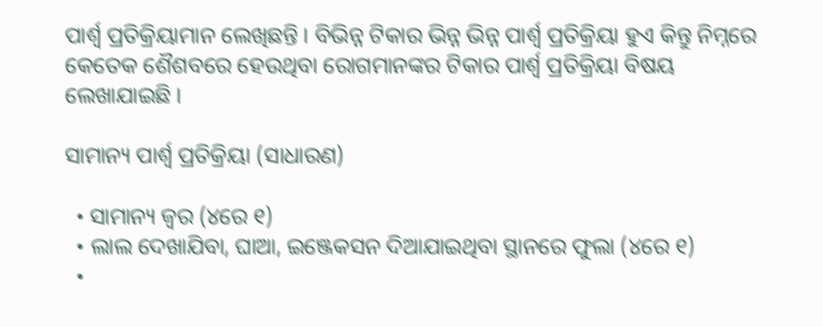ପାର୍ଶ୍ୱ ପ୍ରତିକ୍ରିୟାମାନ ଲେଖିଛନ୍ତି । ବିଭିନ୍ନ ଟିକାର ଭିନ୍ନ ଭିନ୍ନ ପାର୍ଶ୍ୱ ପ୍ରତିକ୍ରିୟା ହୁଏ କିନ୍ତୁ ନିମ୍ନରେ କେତେକ ଶୈଶବରେ ହେଉଥିବା ରୋଗମାନଙ୍କର ଟିକାର ପାର୍ଶ୍ୱ ପ୍ରତିକ୍ରିୟା ବିଷୟ ଲେଖାଯାଇଛି ।

ସାମାନ୍ୟ ପାର୍ଶ୍ୱ ପ୍ରତିକ୍ରିୟା (ସାଧାରଣ)

  • ସାମାନ୍ୟ ଜ୍ୱର (୪ରେ ୧)
  • ଲାଲ ଦେଖାଯିବା, ଘାଆ, ଇଞ୍ଜେକସନ ଦିଆଯାଇଥିବା ସ୍ଥାନରେ ଫୁଲା (୪ରେ ୧)
  •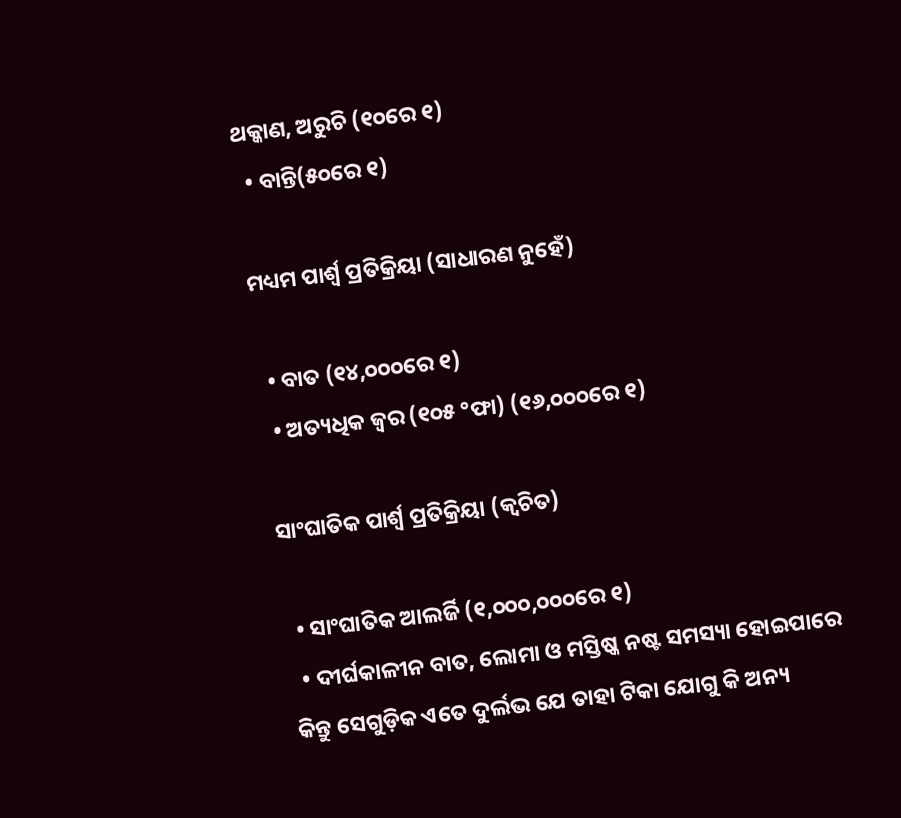ଥକ୍କାଣ, ଅରୁଚି (୧୦ରେ ୧)
  • ବାନ୍ତି(୫୦ରେ ୧)

ମଧ୍ୟମ ପାର୍ଶ୍ୱ ପ୍ରତିକ୍ରିୟା (ସାଧାରଣ ନୁହେଁ)

  • ବାତ (୧୪,୦୦୦ରେ ୧)
  • ଅତ୍ୟଧିକ ଜ୍ୱର (୧୦୫ °ଫା) (୧୬,୦୦୦ରେ ୧)

ସାଂଘାତିକ ପାର୍ଶ୍ୱ ପ୍ରତିକ୍ରିୟା (କ୍ୱଚିତ)

  • ସାଂଘାତିକ ଆଲର୍ଜି (୧,୦୦୦,୦୦୦ରେ ୧)
  • ଦୀର୍ଘକାଳୀନ ବାତ, ଲୋମା ଓ ମସ୍ତିଷ୍କ ନଷ୍ଟ ସମସ୍ୟା ହୋଇପାରେ କିନ୍ତୁ ସେଗୁଡ଼ିକ ଏତେ ଦୁର୍ଲଭ ଯେ ତାହା ଟିକା ଯୋଗୁ କି ଅନ୍ୟ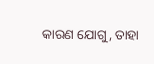କାରଣ ଯୋଗୁ, ତାହା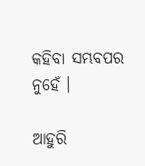କ‌ହିବା ସମ୍ଭବପର ନୁହେଁ ।

ଆହୁରି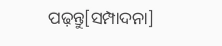ପଢ଼ନ୍ତୁ[ସମ୍ପାଦନା]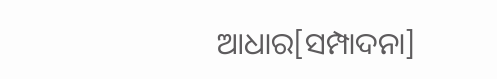ଆଧାର[ସମ୍ପାଦନା]